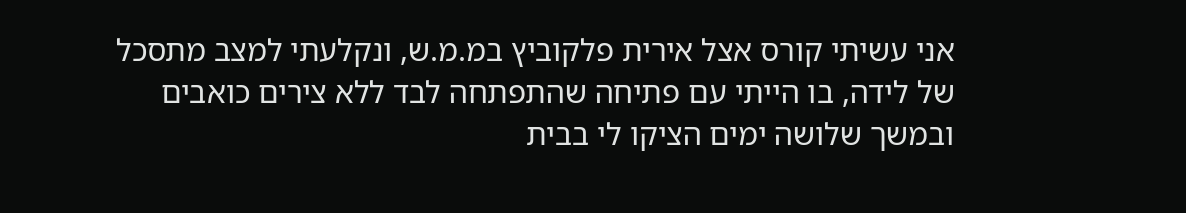אני עשיתי קורס אצל אירית פלקוביץ במ.מ.ש, ונקלעתי למצב מתסכל של לידה, בו הייתי עם פתיחה שהתפתחה לבד ללא צירים כואבים ובמשך שלושה ימים הציקו לי בבית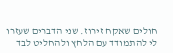חולים שאקח זירוז. שני הדברים שעזרו לי להתמודד עם הלחץ ולהחליט לבד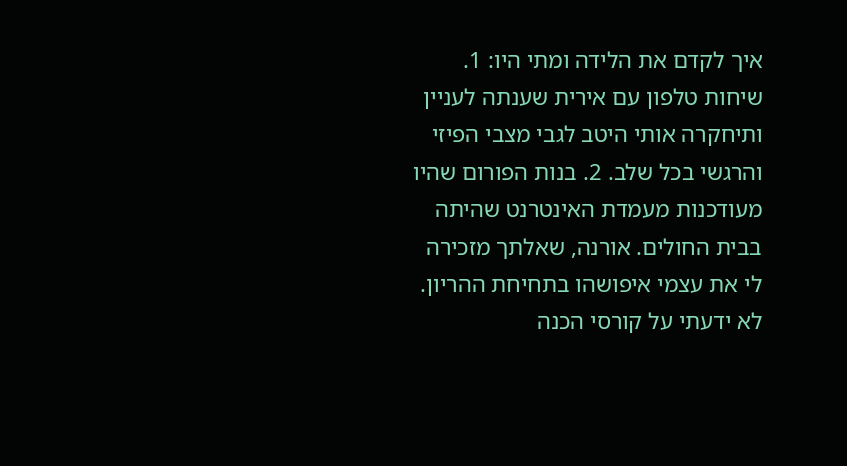איך לקדם את הלידה ומתי היו: 1. שיחות טלפון עם אירית שענתה לעניין ותיחקרה אותי היטב לגבי מצבי הפיזי והרגשי בכל שלב. 2. בנות הפורום שהיו מעודכנות מעמדת האינטרנט שהיתה בבית החולים. אורנה, שאלתך מזכירה לי את עצמי איפושהו בתחיחת ההריון. לא ידעתי על קורסי הכנה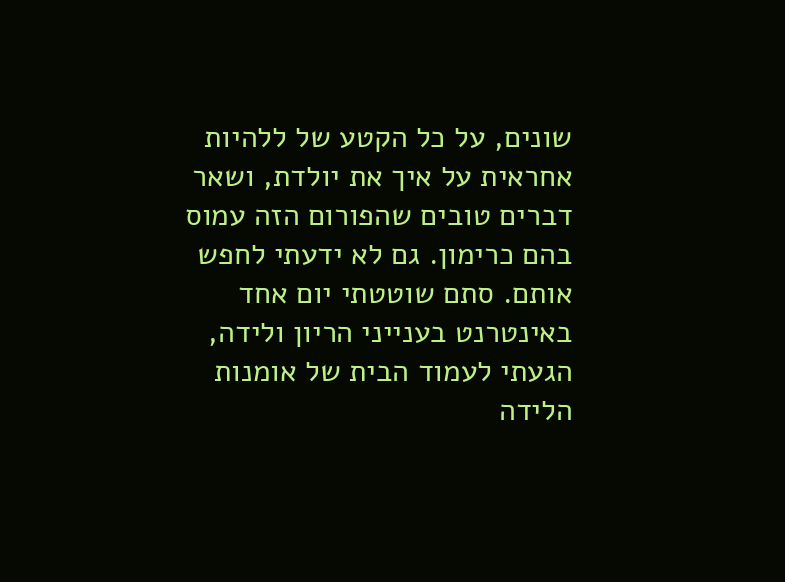שונים, על כל הקטע של ללהיות אחראית על איך את יולדת, ושאר דברים טובים שהפורום הזה עמוס בהם כרימון. גם לא ידעתי לחפש אותם. סתם שוטטתי יום אחד באינטרנט בענייני הריון ולידה, הגעתי לעמוד הבית של אומנות הלידה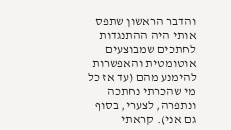והדבר הראשון שתפס אותי היה ההתנגדות לחתכים שמבוצעים אוטומטית והאפשרות להימנע מהם (עד אז כל מי שהכרתי נחתכה ונתפרה, לצערי, בסוף גם אני). קראתי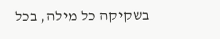בשקיקה כל מילה, בכל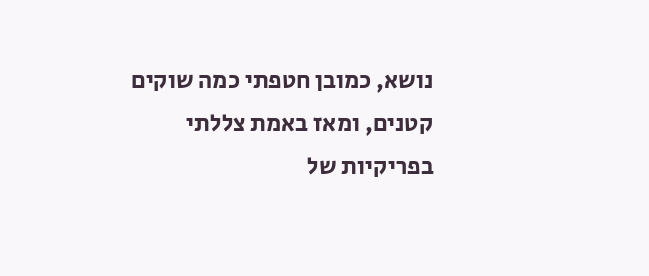נושא, כמובן חטפתי כמה שוקים קטנים, ומאז באמת צללתי בפריקיות של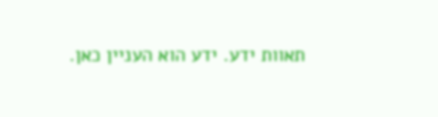תאוות ידע. ידע הוא העניין כאן.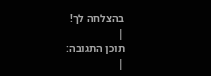בהצלחה לך!
|
תוכן התגובה:
|